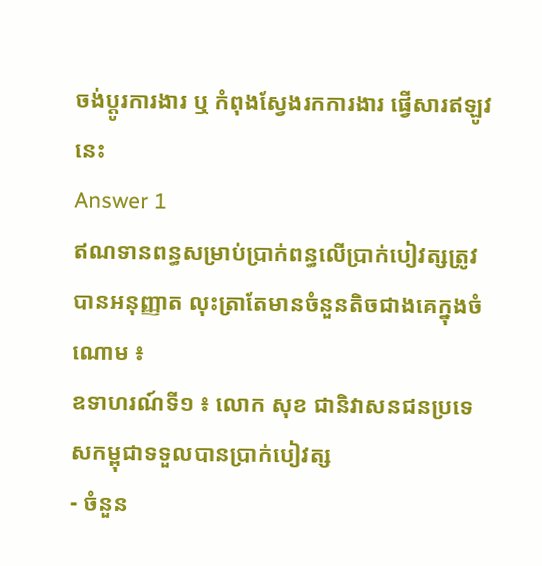ចង់ប្តូរការងារ ឬ កំពុងស្វែងរកការងារ ផ្វើសារឥឡូវនេះ
Answer 1
ឥណទានពន្ធសម្រាប់ប្រាក់ពន្ធលើប្រាក់បៀវត្សត្រូវបានអនុញ្ញាត លុះត្រាតែមានចំនួនតិចជាងគេក្នុងចំណោម ៖
ឧទាហរណ៍ទី១ ៖ លោក សុខ ជានិវាសនជនប្រទេសកម្ពុជាទទួលបានប្រាក់បៀវត្ស
- ចំនួន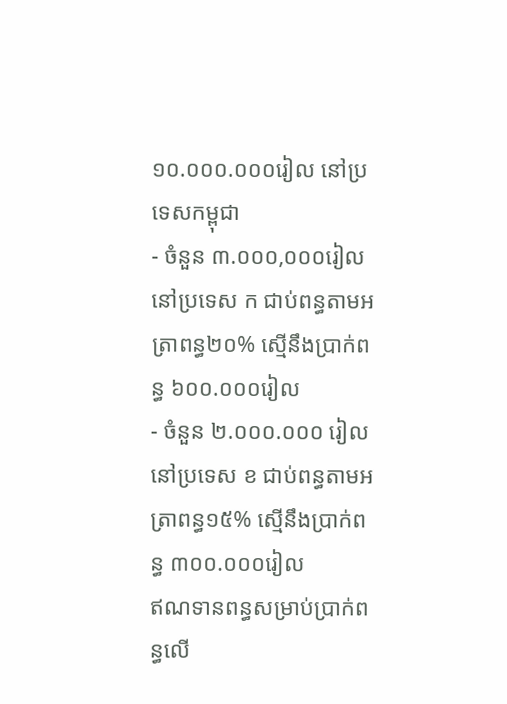១០.០០០.០០០រៀល នៅប្រទេសកម្ពុជា
- ចំនួន ៣.០០០,០០០រៀល នៅប្រទេស ក ជាប់ពន្ធតាមអត្រាពន្ធ២០% ស្មើនឹងប្រាក់ពន្ធ ៦០០.០០០រៀល
- ចំនួន ២.០០០.០០០ រៀល នៅប្រទេស ខ ជាប់ពន្ធតាមអត្រាពន្ធ១៥% ស្មើនឹងប្រាក់ពន្ធ ៣០០.០០០រៀល
ឥណទានពន្ធសម្រាប់ប្រាក់ពន្ធលើ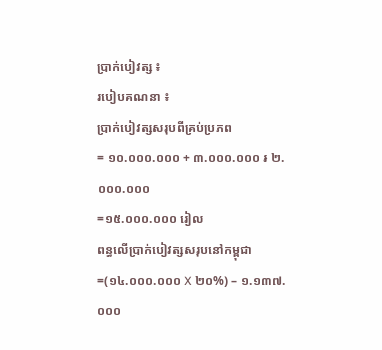ប្រាក់បៀវត្ស ៖
របៀបគណនា ៖
ប្រាក់បៀវត្សសរុបពីគ្រប់ប្រភព
= ១០.០០០.០០០ + ៣.០០០.០០០ ៛ ២.០០០.០០០
=១៥.០០០.០០០ រៀល
ពន្ធលើប្រាក់បៀវត្សសរុបនៅកម្ពុជា
=(១៤.០០០.០០០ X ២០%) – ១.១៣៧.០០០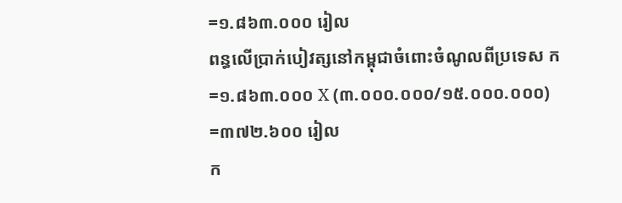=១.៨៦៣.០០០ រៀល
ពន្ធលើប្រាក់បៀវត្សនៅកម្ពុជាចំពោះចំណូលពីប្រទេស ក
=១.៨៦៣.០០០ X (៣.០០០.០០០/១៥.០០០.០០០)
=៣៧២.៦០០ រៀល
ក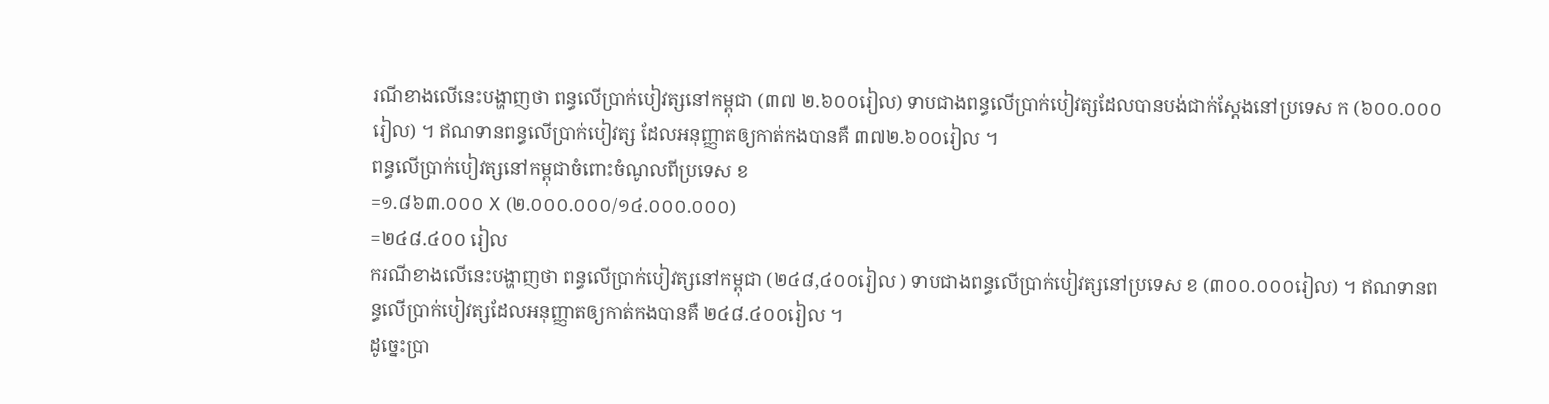រណីខាងលើនេះបង្ហាញថា ពន្ធលើប្រាក់បៀវត្សនៅកម្ពុជា (៣៧ ២.៦០០រៀល) ទាបជាងពន្ធលើប្រាក់បៀវត្សដែលបានបង់ជាក់ស្តែងនៅប្រទេស ក (៦០០.០០០រៀល) ។ ឥណទានពន្ធលើប្រាក់បៀវត្ស ដែលអនុញ្ញាតឲ្យកាត់កងបានគឺ ៣៧២.៦០០រៀល ។
ពន្ធលើប្រាក់បៀវត្សនៅកម្ពុជាចំពោះចំណូលពីប្រទេស ខ
=១.៨៦៣.០០០ X (២.០០០.០០០/១៤.០០០.០០០)
=២៤៨.៤០០ រៀល
ករណីខាងលើនេះបង្ហាញថា ពន្ធលើប្រាក់បៀវត្សនៅកម្ពុជា (២៤៨,៤០០រៀល ) ទាបជាងពន្ធលើប្រាក់បៀវត្សនៅប្រទេស ខ (៣០០.០០០រៀល) ។ ឥណទានពន្ធលើប្រាក់បៀវត្សដែលអនុញ្ញាតឲ្យកាត់កងបានគឺ ២៤៨.៤០០រៀល ។
ដូច្នេះប្រា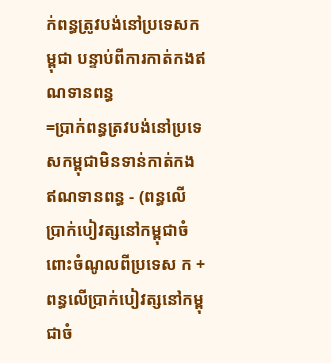ក់ពន្ធត្រូវបង់នៅប្រទេសកម្ពុជា បន្ទាប់ពីការកាត់កងឥណទានពន្ធ
=ប្រាក់ពន្ធត្រវបង់នៅប្រទេសកម្ពុជាមិនទាន់កាត់កងឥណទានពន្ធ - (ពន្ធលើប្រាក់បៀវត្សនៅកម្ពុជាចំពោះចំណូលពីប្រទេស ក + ពន្ធលើប្រាក់បៀវត្សនៅកម្ពុជាចំ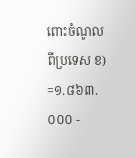ពោះចំណូលពីប្រទេស ខ)
=១.៨៦៣.០០០ -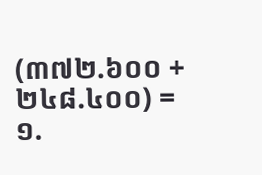(៣៧២.៦០០ + ២៤៨.៤០០) =១.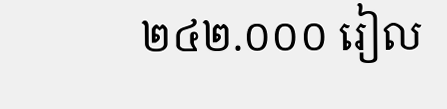២៤២.០០០ រៀល